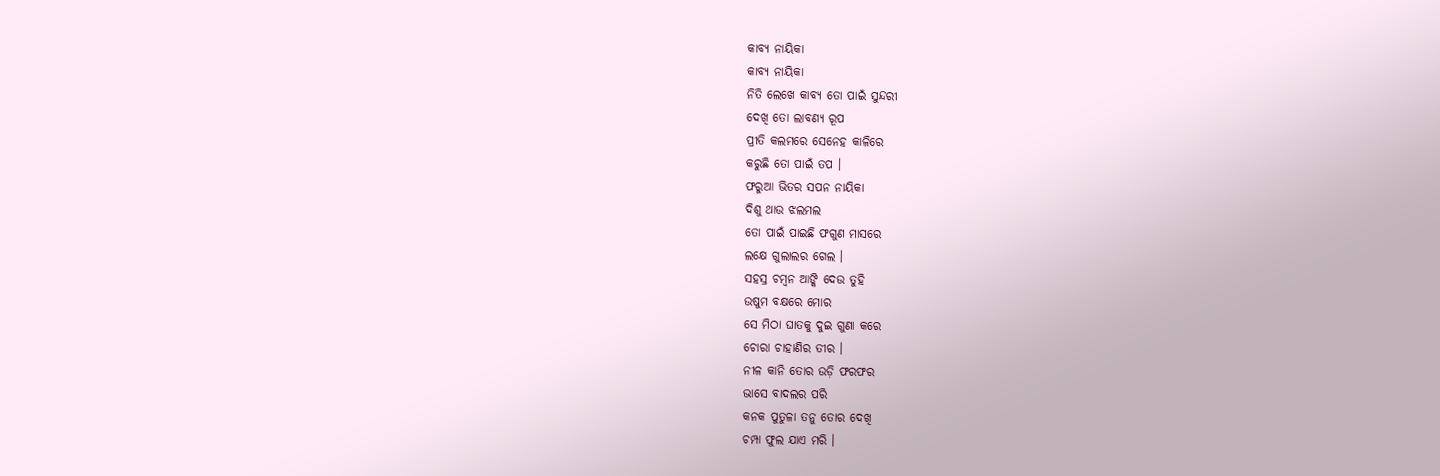କାବ୍ୟ ନାୟିକା
କାବ୍ୟ ନାୟିକା
ନିତି ଲେଖେ କାବ୍ୟ ତୋ ପାଇଁ ସୁନ୍ଦରୀ
ଦେଖି ତୋ ଲାବଣ୍ୟ ରୂପ
ପ୍ରୀତି କଲମରେ ସେନେହ କାଳିରେ
କରୁଛି ତୋ ପାଇଁ ତପ ।
ଫରୁଆ ଭିତର ସପନ ନାୟିକା
ଦିଶୁ ଥାଉ ଝଲମଲ
ତୋ ପାଇଁ ପାଇଛି ଫଗୁଣ ମାସରେ
ଲକ୍ଷେ ଗୁଲାଲର ଗେଲ ।
ସହସ୍ର ଚମ୍ବନ ଆଙ୍କି ଦେଉ ତୁହି
ଉଷୁମ ବକ୍ଷରେ ମୋର
ସେ ମିଠା ଘାତକୁ ଦୁଇ ଗୁଣା କରେ
ଚୋରା ଚାହାଣିର ତୀର ।
ନୀଳ କାନି ତୋର ଉଡ଼ି ଫରଫର
ଭାସେ ବାଦଲର ପରି
କନକ ପୁତୁଳା ତନୁ ତୋର ଦେଖି
ଚମ୍ପା ଫୁଲ ଯାଏ ମରି ।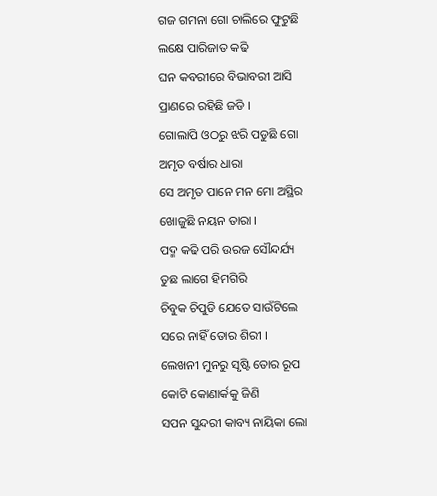ଗଜ ଗମନା ଗୋ ଚାଲିରେ ଫୁଟୁଛି
ଲକ୍ଷେ ପାରିଜାତ କଢି
ଘନ କବରୀରେ ବିଭାବରୀ ଆସି
ପ୍ରାଣରେ ରହିଛି ଜଡି ।
ଗୋଲାପି ଓଠରୁ ଝରି ପଡୁଛି ଗୋ
ଅମୃତ ବର୍ଷାର ଧାରା
ସେ ଅମୃତ ପାନେ ମନ ମୋ ଅସ୍ଥିର
ଖୋଜୁଛି ନୟନ ତାରା ।
ପଦ୍ମ କଢି ପରି ଉରଜ ସୌନ୍ଦର୍ଯ୍ୟ
ତୁଛ ଲାଗେ ହିମଗିରି
ଚିବୁକ ଚିପୁଡି ଯେତେ ସାଉଁଟିଲେ
ସରେ ନାହିଁ ତୋର ଶିରୀ ।
ଲେଖନୀ ମୁନରୁ ସୃଷ୍ଟି ତୋର ରୂପ
କୋଟି କୋଣାର୍କକୁ ଜିଣି
ସପନ ସୁନ୍ଦରୀ କାବ୍ୟ ନାୟିକା ଲୋ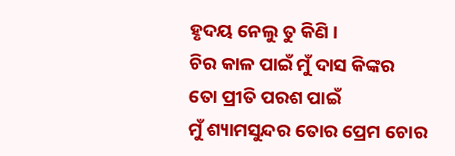ହୃଦୟ ନେଲୁ ତୁ କିଣି ।
ଚିର କାଳ ପାଇଁ ମୁଁ ଦାସ କିଙ୍କର
ତୋ ପ୍ରୀତି ପରଶ ପାଇଁ
ମୁଁ ଶ୍ୟାମସୁନ୍ଦର ତୋର ପ୍ରେମ ଚୋର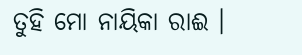ତୁହି ମୋ ନାୟିକା ରାଈ ।